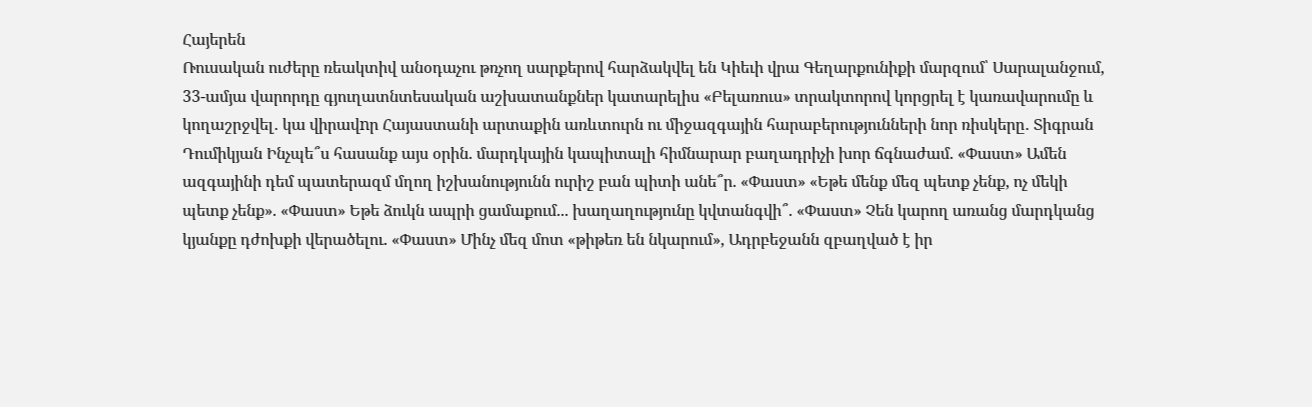Հայերեն
Ռուսական ուժերը ռեակտիվ անօդաչու թռչող սարքերով հարձակվել են Կիեւի վրա Գեղարքունիքի մարզում՝ Սարալանջում, 33-ամյա վարորդը գյուղատնտեսական աշխատանքներ կատարելիս «Բելառուս» տրակտորով կորցրել է կառավարումը և կողաշրջվել․ կա վիրավnր Հայաստանի արտաքին առևտուրն ու միջազգային հարաբերությունների նոր ռիսկերը․ Տիգրան Դումիկյան Ինչպե՞ս հասանք այս օրին. մարդկային կապիտալի հիմնարար բաղադրիչի խոր ճգնաժամ. «Փաստ» Ամեն ազգայինի դեմ պատերազմ մղող իշխանությունն ուրիշ բան պիտի անե՞ր. «Փաստ» «Եթե մենք մեզ պետք չենք, ոչ մեկի պետք չենք». «Փաստ» Եթե ձուկն ապրի ցամաքում... խաղաղությունը կվտանգվի՞. «Փաստ» Չեն կարող առանց մարդկանց կյանքը դժոխքի վերածելու. «Փաստ» Մինչ մեզ մոտ «թիթեռ են նկարում», Ադրբեջանն զբաղված է իր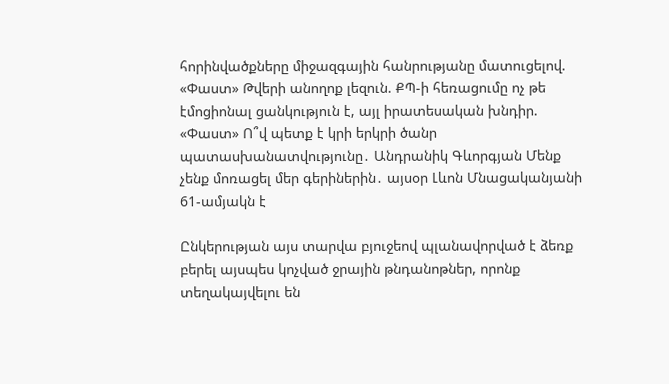հորինվածքները միջազգային հանրությանը մատուցելով. «Փաստ» Թվերի անողոք լեզուն. ՔՊ-ի հեռացումը ոչ թե էմոցիոնալ ցանկություն է, այլ իրատեսական խնդիր. «Փաստ» Ո՞վ պետք է կրի երկրի ծանր պատասխանատվությունը․ Անդրանիկ Գևորգյան Մենք չենք մոռացել մեր գերիներին․ այսօր Լևոն Մնացականյանի 61-ամյակն է

Ընկերության այս տարվա բյուջեով պլանավորված է ձեռք բերել այսպես կոչված ջրային թնդանոթներ, որոնք տեղակայվելու են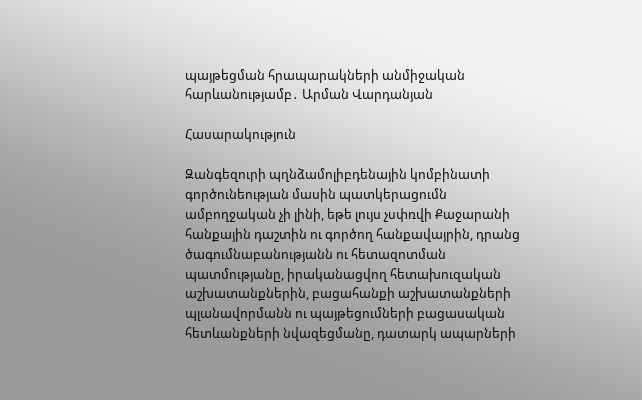պայթեցման հրապարակների անմիջական հարևանությամբ․ Արման Վարդանյան

Հասարակություն

Զանգեզուրի պղնձամոլիբդենային կոմբինատի գործունեության մասին պատկերացումն ամբողջական չի լինի, եթե լույս չսփռվի Քաջարանի հանքային դաշտին ու գործող հանքավայրին, դրանց ծագումնաբանությանն ու հետազոտման պատմությանը, իրականացվող հետախուզական աշխատանքներին, բացահանքի աշխատանքների պլանավորմանն ու պայթեցումների բացասական հետևանքների նվազեցմանը, դատարկ ապարների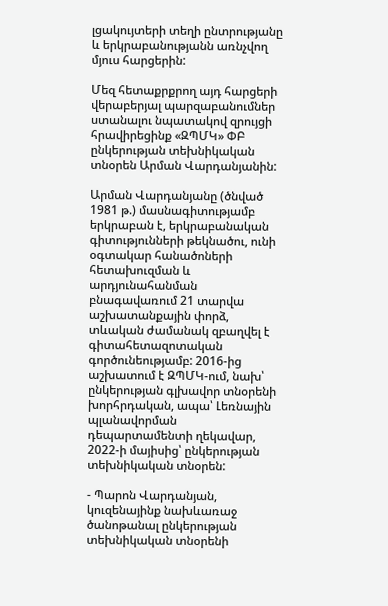լցակույտերի տեղի ընտրությանը և երկրաբանությանն առնչվող մյուս հարցերին:

Մեզ հետաքրքրող այդ հարցերի վերաբերյալ պարզաբանումներ ստանալու նպատակով զրույցի հրավիրեցինք «ԶՊՄԿ» ՓԲ ընկերության տեխնիկական տնօրեն Արման Վարդանյանին:

Արման Վարդանյանը (ծնված 1981 թ.) մասնագիտությամբ երկրաբան է, երկրաբանական գիտությունների թեկնածու, ունի օգտակար հանածոների հետախուզման և արդյունահանման բնագավառում 21 տարվա աշխատանքային փորձ, տևական ժամանակ զբաղվել է գիտահետազոտական գործունեությամբ: 2016-ից աշխատում է ԶՊՄԿ-ում, նախ՝ ընկերության գլխավոր տնօրենի խորհրդական, ապա՝ Լեռնային պլանավորման դեպարտամենտի ղեկավար, 2022-ի մայիսից՝ ընկերության տեխնիկական տնօրեն:

- Պարոն Վարդանյան, կուզենայինք նախևառաջ ծանոթանալ ընկերության տեխնիկական տնօրենի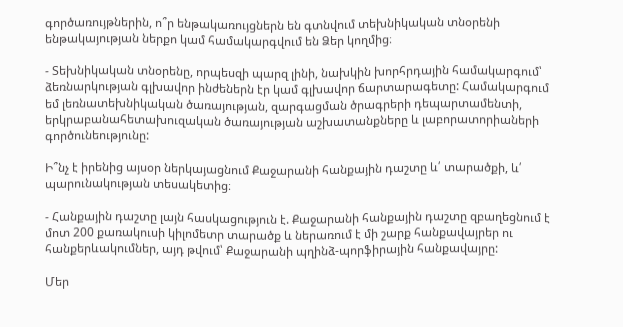գործառույթներին, ո՞ր ենթակառույցներն են գտնվում տեխնիկական տնօրենի ենթակայության ներքո կամ համակարգվում են Ձեր կողմից։

- Տեխնիկական տնօրենը, որպեսզի պարզ լինի, նախկին խորհրդային համակարգում՝ ձեռնարկության գլխավոր ինժեներն էր կամ գլխավոր ճարտարագետը: Համակարգում եմ լեռնատեխնիկական ծառայության, զարգացման ծրագրերի դեպարտամենտի, երկրաբանահետախուզական ծառայության աշխատանքները և լաբորատորիաների գործունեությունը:

Ի՞նչ է իրենից այսօր ներկայացնում Քաջարանի հանքային դաշտը և՛ տարածքի, և՛ պարունակության տեսակետից։

- Հանքային դաշտը լայն հասկացություն է. Քաջարանի հանքային դաշտը զբաղեցնում է մոտ 200 քառակուսի կիլոմետր տարածք և ներառում է մի շարք հանքավայրեր ու հանքերևակումներ, այդ թվում՝ Քաջարանի պղինձ-պորֆիրային հանքավայրը:

Մեր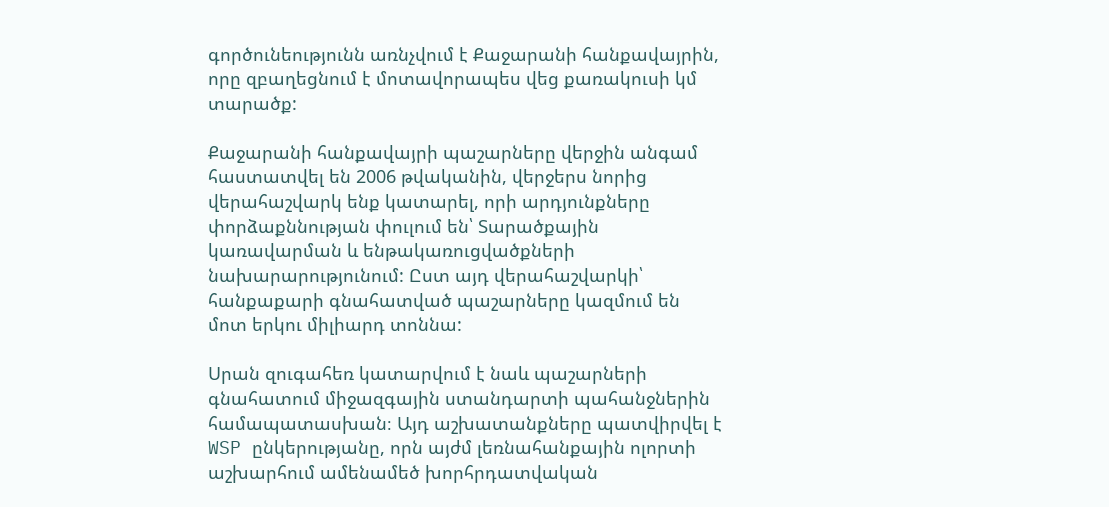գործունեությունն առնչվում է Քաջարանի հանքավայրին, որը զբաղեցնում է մոտավորապես վեց քառակուսի կմ տարածք:

Քաջարանի հանքավայրի պաշարները վերջին անգամ հաստատվել են 2006 թվականին, վերջերս նորից վերահաշվարկ ենք կատարել, որի արդյունքները փորձաքննության փուլում են՝ Տարածքային կառավարման և ենթակառուցվածքների նախարարությունում: Ըստ այդ վերահաշվարկի՝ հանքաքարի գնահատված պաշարները կազմում են մոտ երկու միլիարդ տոննա:

Սրան զուգահեռ կատարվում է նաև պաշարների գնահատում միջազգային ստանդարտի պահանջներին համապատասխան։ Այդ աշխատանքները պատվիրվել է WSP ընկերությանը, որն այժմ լեռնահանքային ոլորտի աշխարհում ամենամեծ խորհրդատվական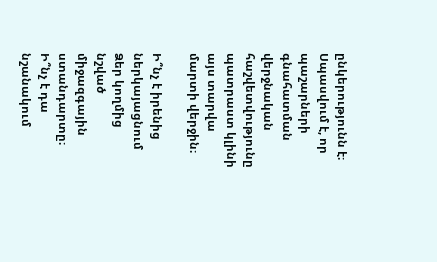ընկերությունն է։ Սպասվում է, որ պաշարների գնահատման վերջնական հաշվետվությունը պատրաստ կլինի այս տարվա մարտի վերջին։

Ի՞նչ է իրենից ներկայացնում Ձեր կողմից նշված միջազգային ստանդարտը։ Ի՞նչ է դա նշանակում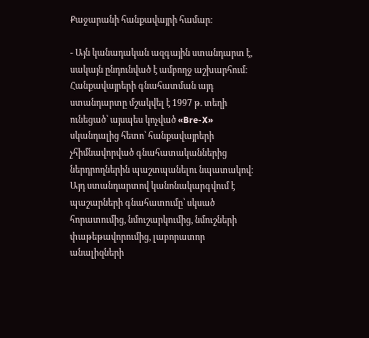Քաջարանի հանքավայրի համար։

- Այն կանադական ազգային ստանդարտ է, սակայն ընդունված է ամբողջ աշխարհում։ Հանքավայրերի գնահատման այդ ստանդարտը մշակվել է 1997 թ. տեղի ունեցած՝ այսպես կոչված «Bre-X» սկանդալից հետո՝ հանքավայրերի չհիմնավորված գնահատականներից ներդրողներին պաշտպանելու նպատակով։ Այդ ստանդարտով կանոնակարգվում է պաշարների գնահատումը՝ սկսած հորատումից, նմուշարկումից, նմուշների փաթեթավորումից, լաբորատոր անալիզների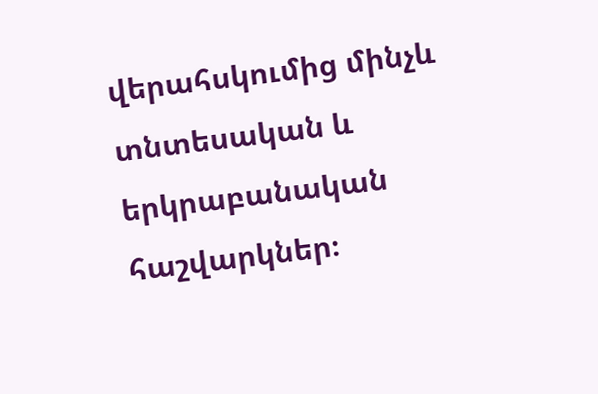վերահսկումից մինչև տնտեսական և երկրաբանական հաշվարկներ։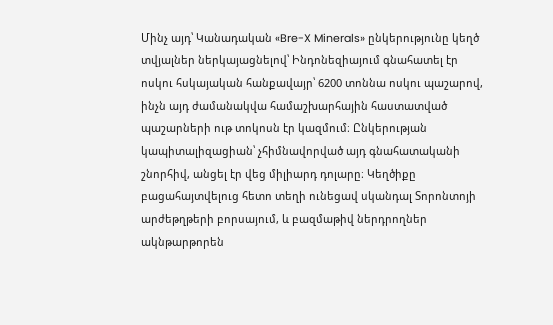Մինչ այդ՝ Կանադական «Bre-X Minerals» ընկերությունը կեղծ տվյալներ ներկայացնելով՝ Ինդոնեզիայում գնահատել էր ոսկու հսկայական հանքավայր՝ 6200 տոննա ոսկու պաշարով, ինչն այդ ժամանակվա համաշխարհային հաստատված պաշարների ութ տոկոսն էր կազմում։ Ընկերության կապիտալիզացիան՝ չհիմնավորված այդ գնահատականի շնորհիվ, անցել էր վեց միլիարդ դոլարը։ Կեղծիքը բացահայտվելուց հետո տեղի ունեցավ սկանդալ Տորոնտոյի արժեթղթերի բորսայում, և բազմաթիվ ներդրողներ ակնթարթորեն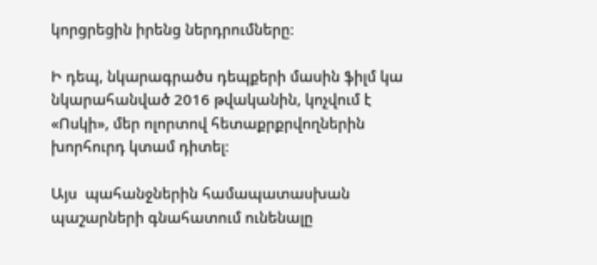կորցրեցին իրենց ներդրումները։

Ի դեպ, նկարագրածս դեպքերի մասին ֆիլմ կա նկարահանված 2016 թվականին, կոչվում է «Ոսկի», մեր ոլորտով հետաքրքրվողներին խորհուրդ կտամ դիտել։

Այս  պահանջներին համապատասխան պաշարների գնահատում ունենալը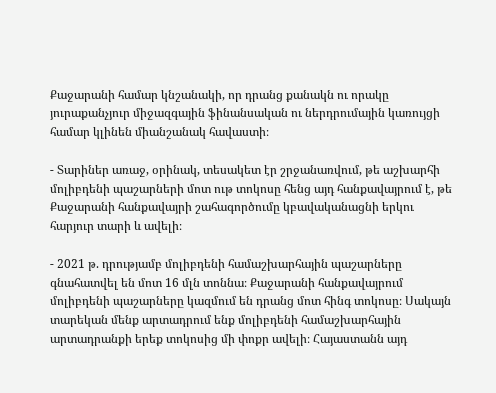Քաջարանի համար կնշանակի, որ դրանց քանակն ու որակը յուրաքանչյուր միջազգային ֆինանսական ու ներդրումային կառույցի համար կլինեն միանշանակ հավաստի։

- Տարիներ առաջ, օրինակ, տեսակետ էր շրջանառվում, թե աշխարհի մոլիբդենի պաշարների մոտ ութ տոկոսը հենց այդ հանքավայրում է, թե Քաջարանի հանքավայրի շահագործումը կբավականացնի երկու հարյուր տարի և ավելի։

- 2021 թ. դրությամբ մոլիբդենի համաշխարհային պաշարները գնահատվել են մոտ 16 մլն տոննա։ Քաջարանի հանքավայրում մոլիբդենի պաշարները կազմում են դրանց մոտ հինգ տոկոսը։ Սակայն տարեկան մենք արտադրում ենք մոլիբդենի համաշխարհային արտադրանքի երեք տոկոսից մի փոքր ավելի։ Հայաստանն այդ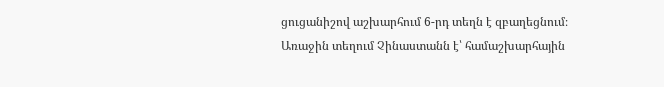ցուցանիշով աշխարհում 6-րդ տեղն է զբաղեցնում։ Առաջին տեղում Չինաստանն է՝ համաշխարհային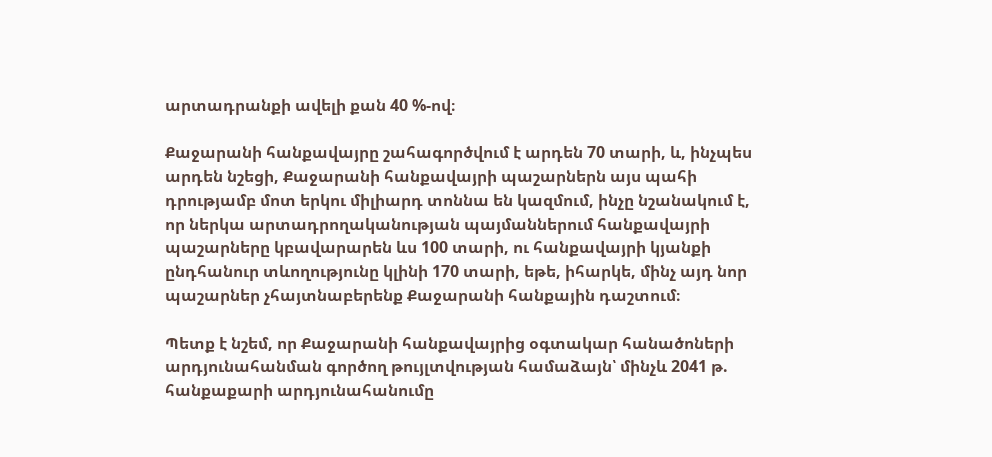արտադրանքի ավելի քան 40 %-ով։

Քաջարանի հանքավայրը շահագործվում է արդեն 70 տարի, և, ինչպես արդեն նշեցի, Քաջարանի հանքավայրի պաշարներն այս պահի դրությամբ մոտ երկու միլիարդ տոննա են կազմում, ինչը նշանակում է, որ ներկա արտադրողականության պայմաններում հանքավայրի պաշարները կբավարարեն ևս 100 տարի, ու հանքավայրի կյանքի ընդհանուր տևողությունը կլինի 170 տարի, եթե, իհարկե, մինչ այդ նոր պաշարներ չհայտնաբերենք Քաջարանի հանքային դաշտում։

Պետք է նշեմ, որ Քաջարանի հանքավայրից օգտակար հանածոների արդյունահանման գործող թույլտվության համաձայն՝ մինչև 2041 թ. հանքաքարի արդյունահանումը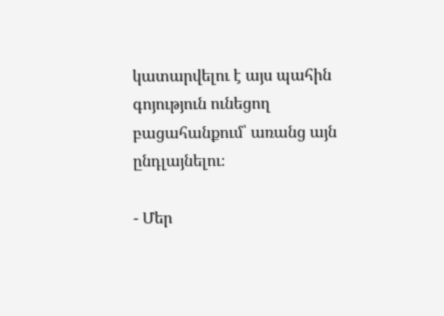կատարվելու է այս պահին գոյություն ունեցող բացահանքում՝ առանց այն ընդլայնելու։

- Մեր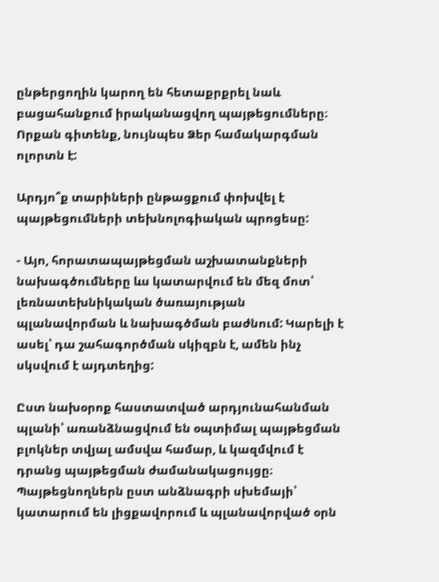ընթերցողին կարող են հետաքրքրել նաև  բացահանքում իրականացվող պայթեցումները։ Որքան գիտենք, նույնպես Ձեր համակարգման ոլորտն է:

Արդյո՞ք տարիների ընթացքում փոխվել է պայթեցումների տեխնոլոգիական պրոցեսը:

- Այո, հորատապայթեցման աշխատանքների նախագծումները ևս կատարվում են մեզ մոտ՝ լեռնատեխնիկական ծառայության պլանավորման և նախագծման բաժնում: Կարելի է ասել՝ դա շահագործման սկիզբն է, ամեն ինչ սկսվում է այդտեղից:

Ըստ նախօրոք հաստատված արդյունահանման պլանի՝ առանձնացվում են օպտիմալ պայթեցման բլոկներ տվյալ ամսվա համար, և կազմվում է դրանց պայթեցման ժամանակացույցը։ Պայթեցնողներն ըստ անձնագրի սխեմայի՝ կատարում են լիցքավորում և պլանավորված օրն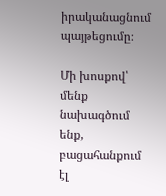իրականացնում պայթեցումը։

Մի խոսքով՝ մենք նախագծում ենք, բացահանքում էլ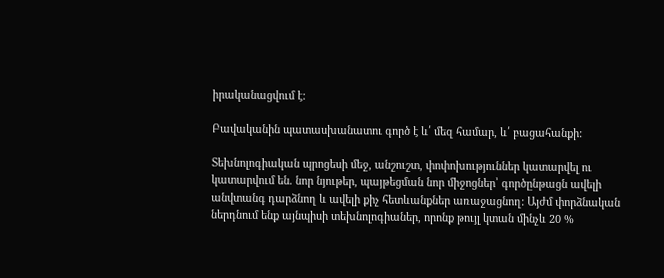իրականացվում է:

Բավականին պատասխանատու գործ է և՛ մեզ համար, և՛ բացահանքի:

Տեխնոլոգիական պրոցեսի մեջ, անշուշտ, փոփոխություններ կատարվել ու կատարվում են. նոր նյութեր, պայթեցման նոր միջոցներ՝ գործընթացն ավելի անվտանգ դարձնող և ավելի քիչ հետևանքներ առաջացնող: Այժմ փորձնական ներդնում ենք այնպիսի տեխնոլոգիաներ, որոնք թույլ կտան մինչև 20 %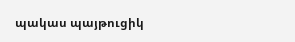պակաս պայթուցիկ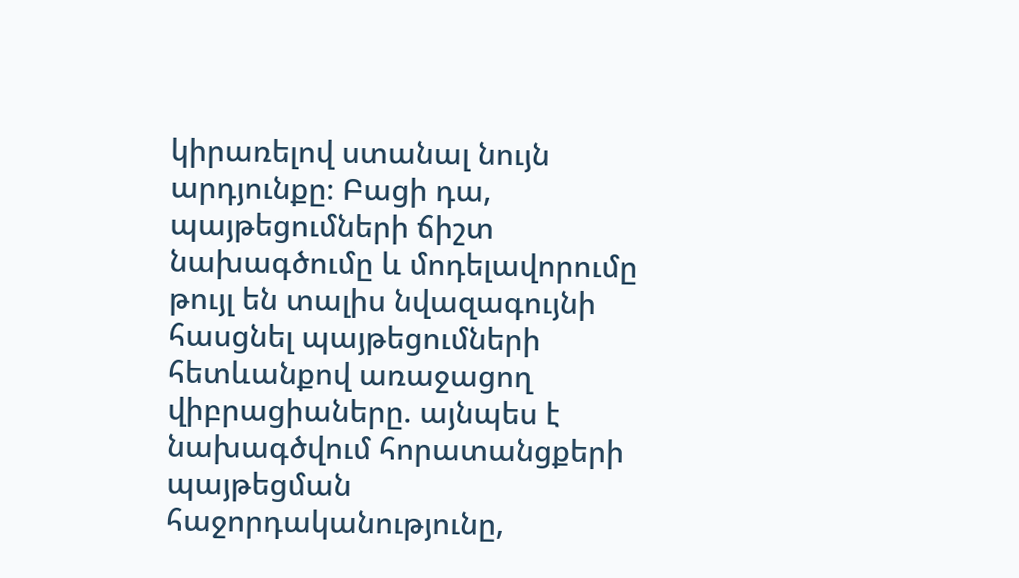կիրառելով ստանալ նույն արդյունքը։ Բացի դա, պայթեցումների ճիշտ նախագծումը և մոդելավորումը թույլ են տալիս նվազագույնի հասցնել պայթեցումների հետևանքով առաջացող վիբրացիաները. այնպես է նախագծվում հորատանցքերի պայթեցման հաջորդականությունը,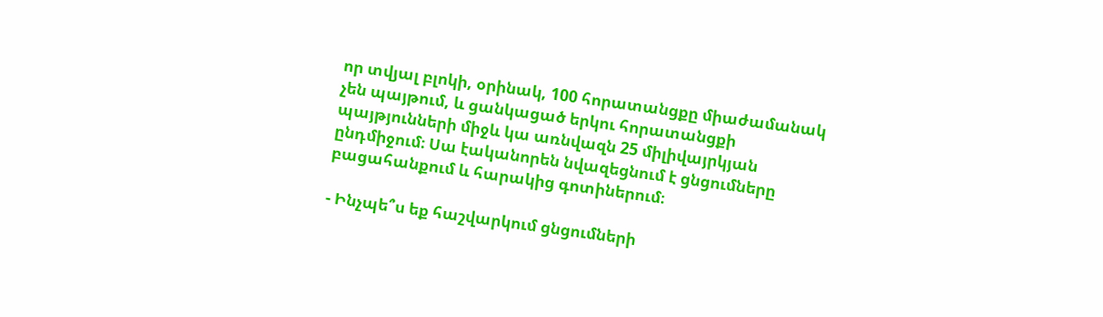որ տվյալ բլոկի, օրինակ, 100 հորատանցքը միաժամանակ չեն պայթում, և ցանկացած երկու հորատանցքի պայթյունների միջև կա առնվազն 25 միլիվայրկյան ընդմիջում։ Սա էականորեն նվազեցնում է ցնցումները բացահանքում և հարակից գոտիներում։

- Ինչպե՞ս եք հաշվարկում ցնցումների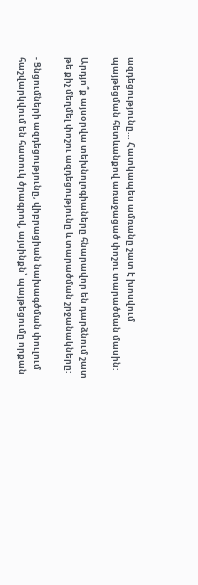ազդեցությունը… Հատկապես ամռանը շատ է խոսվում պայթեցման հետևանքով առաջացած փոշու տարածման մասին:

Արդյո՞ք այսօրվա տեխնոլոգիաները հնարավոր են դարձնում շատ թե քիչ մեղմել փոշու ազդեցությունը և տարածման շրջանակները:

- Ցնցումների ազդեցությունը, վիբրացիան նախագծման փուլում հաշվարկվում են հատուկ ծրագրով, այսինքն՝ պայթեցումը որքան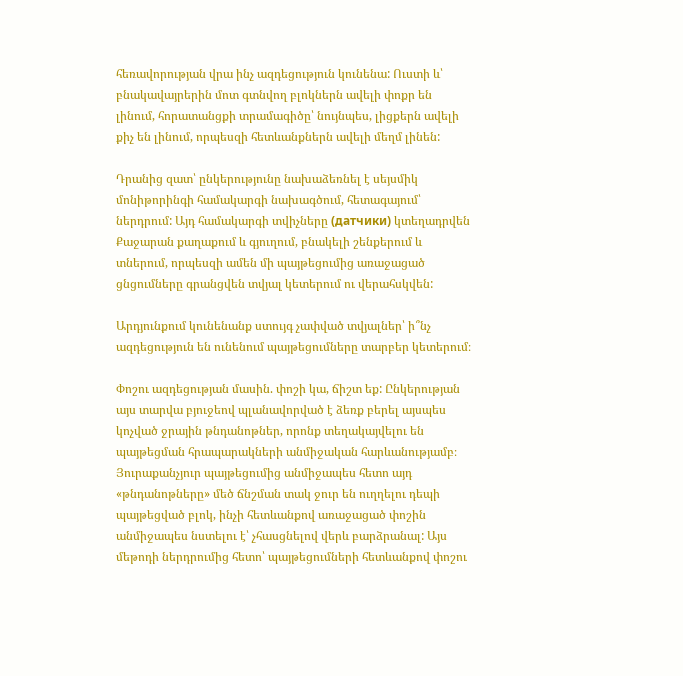հեռավորության վրա ինչ ազդեցություն կունենա: Ուստի և՝ բնակավայրերին մոտ գտնվող բլոկներն ավելի փոքր են լինում, հորատանցքի տրամագիծը՝ նույնպես, լիցքերն ավելի քիչ են լինում, որպեսզի հետևանքներն ավելի մեղմ լինեն:

Դրանից զատ՝ ընկերությունը նախաձեռնել է սեյսմիկ մոնիթորինգի համակարգի նախագծում, հետագայում՝ ներդրում: Այդ համակարգի տվիչները (датчики) կտեղադրվեն Քաջարան քաղաքում և գյուղում, բնակելի շենքերում և տներում, որպեսզի ամեն մի պայթեցումից առաջացած ցնցումները գրանցվեն տվյալ կետերում ու վերահսկվեն:

Արդյունքում կունենանք ստույգ չափված տվյալներ՝ ի՞նչ ազդեցություն են ունենում պայթեցումները տարբեր կետերում։

Փոշու ազդեցության մասին. փոշի կա, ճիշտ եք: Ընկերության այս տարվա բյուջեով պլանավորված է ձեռք բերել այսպես կոչված ջրային թնդանոթներ, որոնք տեղակայվելու են պայթեցման հրապարակների անմիջական հարևանությամբ։ Յուրաքանչյուր պայթեցումից անմիջապես հետո այդ «թնդանոթները» մեծ ճնշման տակ ջուր են ուղղելու դեպի պայթեցված բլոկ, ինչի հետևանքով առաջացած փոշին անմիջապես նստելու է՝ չհասցնելով վերև բարձրանալ: Այս մեթոդի ներդրումից հետո՝ պայթեցումների հետևանքով փոշու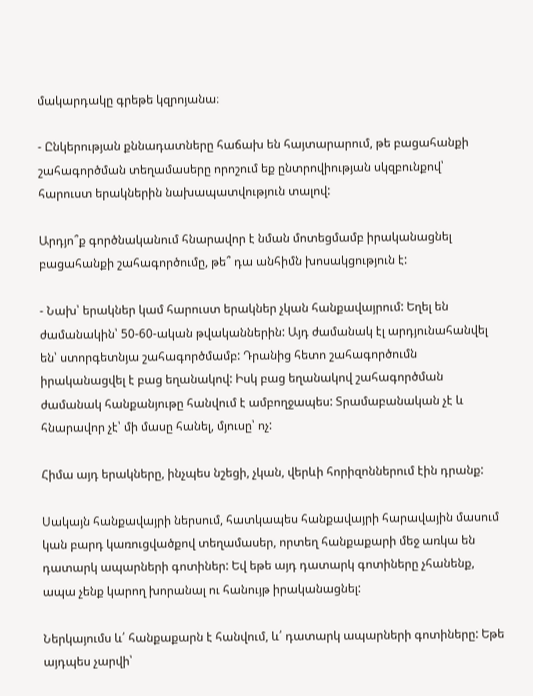մակարդակը գրեթե կզրոյանա։

- Ընկերության քննադատները հաճախ են հայտարարում, թե բացահանքի շահագործման տեղամասերը որոշում եք ընտրովիության սկզբունքով՝ հարուստ երակներին նախապատվություն տալով:

Արդյո՞ք գործնականում հնարավոր է նման մոտեցմամբ իրականացնել բացահանքի շահագործումը, թե՞ դա անհիմն խոսակցություն է:

- Նախ՝ երակներ կամ հարուստ երակներ չկան հանքավայրում: Եղել են ժամանակին՝ 50-60-ական թվականներին: Այդ ժամանակ էլ արդյունահանվել են՝ ստորգետնյա շահագործմամբ: Դրանից հետո շահագործումն իրականացվել է բաց եղանակով: Իսկ բաց եղանակով շահագործման ժամանակ հանքանյութը հանվում է ամբողջապես: Տրամաբանական չէ և հնարավոր չէ՝ մի մասը հանել, մյուսը՝ ոչ:

Հիմա այդ երակները, ինչպես նշեցի, չկան, վերևի հորիզոններում էին դրանք:

Սակայն հանքավայրի ներսում, հատկապես հանքավայրի հարավային մասում կան բարդ կառուցվածքով տեղամասեր, որտեղ հանքաքարի մեջ առկա են դատարկ ապարների գոտիներ: Եվ եթե այդ դատարկ գոտիները չհանենք, ապա չենք կարող խորանալ ու հանույթ իրականացնել:

Ներկայումս և՛ հանքաքարն է հանվում, և՛ դատարկ ապարների գոտիները: Եթե այդպես չարվի՝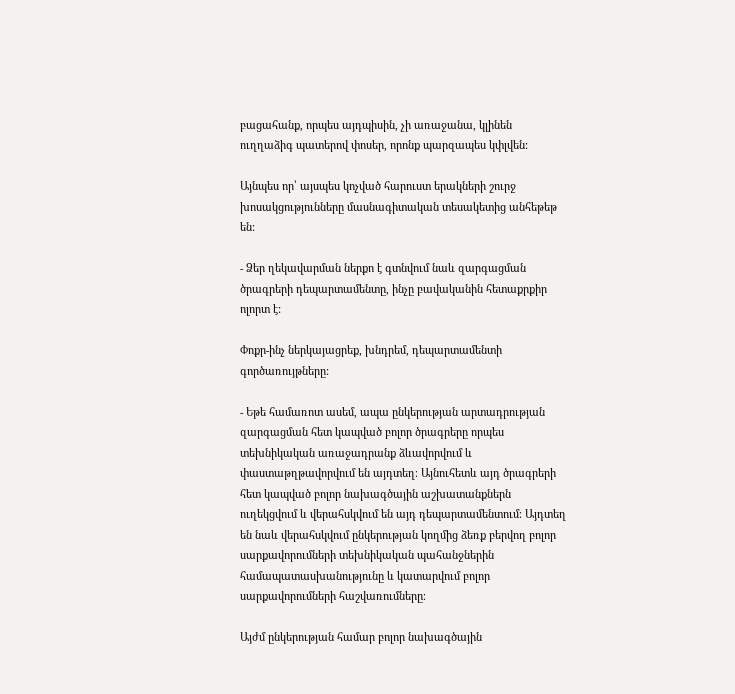բացահանք, որպես այդպիսին, չի առաջանա, կլինեն ուղղաձիգ պատերով փոսեր, որոնք պարզապես կփլվեն:

Այնպես որ՝ այսպես կոչված հարուստ երակների շուրջ խոսակցությունները մասնագիտական տեսակետից անհեթեթ են:

- Ձեր ղեկավարման ներքո է գտնվում նաև զարգացման ծրագրերի դեպարտամենտը, ինչը բավականին հետաքրքիր ոլորտ է:

Փոքր-ինչ ներկայացրեք, խնդրեմ, դեպարտամենտի գործառույթները:

- Եթե համառոտ ասեմ, ապա ընկերության արտադրության զարգացման հետ կապված բոլոր ծրագրերը որպես տեխնիկական առաջադրանք ձևավորվում և փաստաթղթավորվում են այդտեղ։ Այնուհետև այդ ծրագրերի հետ կապված բոլոր նախագծային աշխատանքներն ուղեկցվում և վերահսկվում են այդ դեպարտամենտում։ Այդտեղ են նաև վերահսկվում ընկերության կողմից ձեռք բերվող բոլոր սարքավորումների տեխնիկական պահանջներին համապատասխանությունը և կատարվում բոլոր սարքավորումների հաշվառումները։

Այժմ ընկերության համար բոլոր նախագծային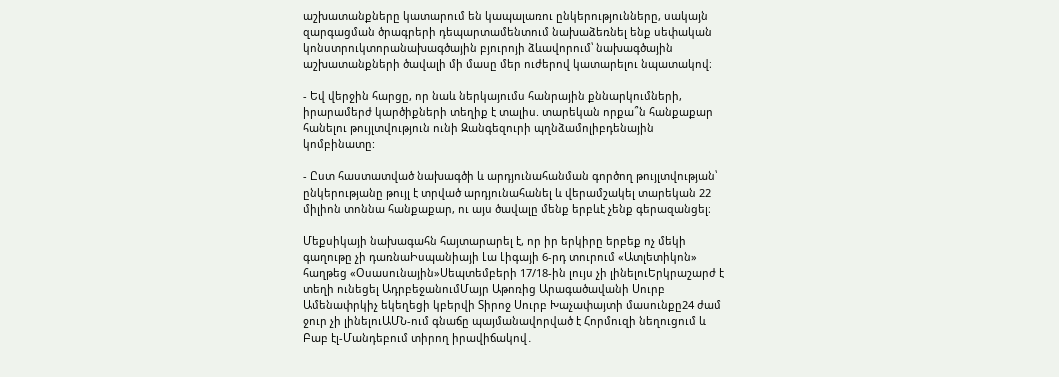աշխատանքները կատարում են կապալառու ընկերությունները, սակայն զարգացման ծրագրերի դեպարտամենտում նախաձեռնել ենք սեփական կոնստրուկտորանախագծային բյուրոյի ձևավորում՝ նախագծային աշխատանքների ծավալի մի մասը մեր ուժերով կատարելու նպատակով։

- Եվ վերջին հարցը, որ նաև ներկայումս հանրային քննարկումների, իրարամերժ կարծիքների տեղիք է տալիս. տարեկան որքա՞ն հանքաքար հանելու թույլտվություն ունի Զանգեզուրի պղնձամոլիբդենային կոմբինատը:

- Ըստ հաստատված նախագծի և արդյունահանման գործող թույլտվության՝ ընկերությանը թույլ է տրված արդյունահանել և վերամշակել տարեկան 22 միլիոն տոննա հանքաքար, ու այս ծավալը մենք երբևէ չենք գերազանցել։

Մեքսիկայի նախագահն հայտարարել է, որ իր երկիրը երբեք ոչ մեկի գաղութը չի դառնաԻսպանիայի Լա Լիգայի 6-րդ տուրում «Ատլետիկոն» հաղթեց «Օսասունային»Սեպտեմբերի 17/18-ին լույս չի լինելուԵրկրաշարժ է տեղի ունեցել ԱդրբեջանումՄայր Աթոռից Արագածավանի Սուրբ Ամենափրկիչ եկեղեցի կբերվի Տիրոջ Սուրբ Խաչափայտի մասունքը24 ժամ ջուր չի լինելուԱՄՆ-ում գնաճը պայմանավորված է Հորմուզի նեղուցում և Բաբ էլ-Մանդեբում տիրող իրավիճակով․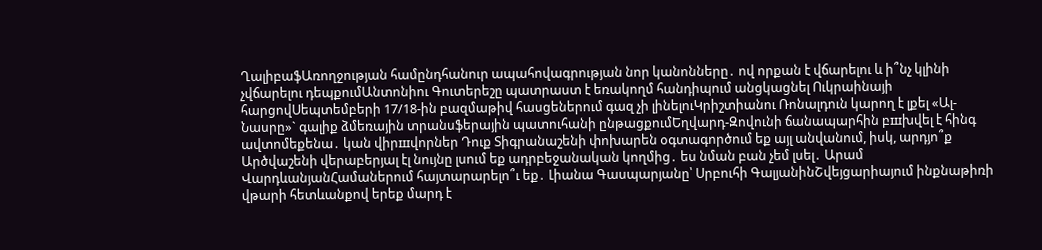ՂալիբաֆԱռողջության համընդհանուր ապահովագրության նոր կանոնները․ ով որքան է վճարելու և ի՞նչ կլինի չվճարելու դեպքումԱնտոնիու Գուտերեշը պատրաստ է եռակողմ հանդիպում անցկացնել Ուկրաինայի հարցովՍեպտեմբերի 17/18-ին բազմաթիվ հասցեներում գազ չի լինելուԿրիշտիանու Ռոնալդուն կարող է լքել «Ալ-Նասրը»` գալիք ձմեռային տրանսֆերային պատուհանի ընթացքումԵղվարդ-Զովունի ճանապարհին բшխվել է հինգ ավտոմեքենա․ կան վիրшվորներ Դուք Տիգրանաշենի փոխարեն օգտագործում եք այլ անվանում, իսկ, արդյո՞ք Արծվաշենի վերաբերյալ էլ նույնը լսում եք ադրբեջանական կողմից․ ես նման բան չեմ լսել․ Արամ ՎարդևանյանՀամաներում հայտարարելո՞ւ եք․ Լիանա Գասպարյանը՝ Սրբուհի ԳալյանինՇվեյցարիայում ինքնաթիռի վթարի հետևանքով երեք մարդ է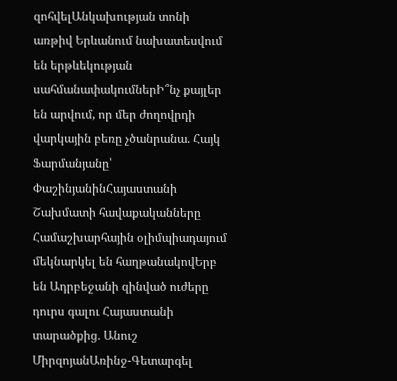զոհվելԱնկախության տոնի առթիվ Երևանում նախատեսվում են երթևեկության սահմանափակումներԻ՞նչ քայլեր են արվում, որ մեր ժողովրդի վարկային բեռը չծանրանա. Հայկ Ֆարմանյանը՝ ՓաշինյանինՀայաստանի Շախմատի հավաքականները Համաշխարհային օլիմպիադայում մեկնարկել են հաղթանակովԵրբ են Ադրբեջանի զինված ուժերը դուրս գալու Հայաստանի տարածքից․ Անուշ ՄիրզոյանԱռինջ-Գետարգել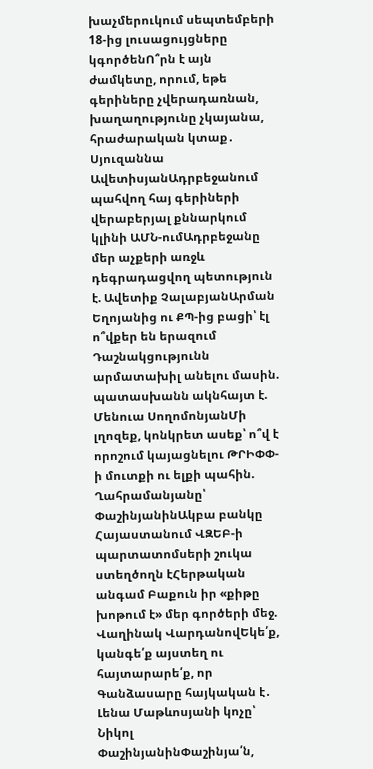խաչմերուկում սեպտեմբերի 18-ից լուսացույցները կգործենՈ՞րն է այն ժամկետը, որում, եթե գերիները չվերադառնան, խաղաղությունը չկայանա, հրաժարական կտաք․ Սյուզաննա ԱվետիսյանԱդրբեջանում պահվող հայ գերիների վերաբերյալ քննարկում կլինի ԱՄՆ-ումԱդրբեջանը մեր աչքերի առջև դեգրադացվող պետություն է. Ավետիք ՉալաբյանԱրման Եղոյանից ու ՔՊ-ից բացի՝ էլ ո՞վքեր են երազում Դաշնակցությունն արմատախիլ անելու մասին. պատասխանն ակնհայտ է. Մենուա ՍողոմոնյանՄի լղոզեք, կոնկրետ ասեք՝ ո՞վ է որոշում կայացնելու ԹՐԻՓՓ-ի մուտքի ու ելքի պահին. Ղահրամանյանը՝ ՓաշինյանինԱկբա բանկը Հայաստանում ՎԶԵԲ-ի պարտատոմսերի շուկա ստեղծողն էՀերթական անգամ Բաքուն իր «քիթը խոթում է» մեր գործերի մեջ. Վաղինակ ՎարդանովԵկե՛ք, կանգե՛ք այստեղ ու հայտարարե՛ք, որ Գանձասարը հայկական է․ Լենա Մաթևոսյանի կոչը՝ Նիկոլ ՓաշինյանինՓաշինյա՛ն,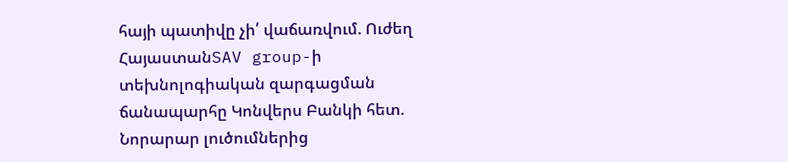հայի պատիվը չի՛ վաճառվում. Ուժեղ ՀայաստանSAV group-ի տեխնոլոգիական զարգացման ճանապարհը Կոնվերս Բանկի հետ. Նորարար լուծումներից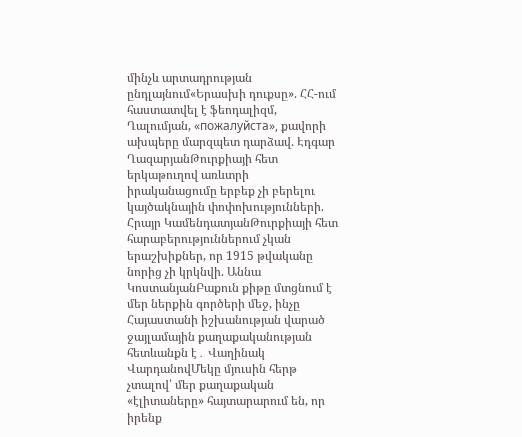մինչև արտադրության ընդլայնում«Երասխի դուքսը». ՀՀ-ում հաստատվել է ֆեոդալիզմ, Ղալումյան, «пожалуйста», քավորի ախպերը մարզպետ դարձավ. Էդգար ՂազարյանԹուրքիայի հետ երկաթուղով առևտրի իրականացումը երբեք չի բերելու կայծակնային փոփոխությունների. Հրայր ԿամենդատյանԹուրքիայի հետ հարաբերություններում չկան երաշխիքներ, որ 1915 թվականը նորից չի կրկնվի. Աննա ԿոստանյանԲաքուն քիթը մտցնում է մեր ներքին գործերի մեջ, ինչը Հայաստանի իշխանության վարած ջայլամային քաղաքականության հետևանքն է․ Վաղինակ ՎարդանովՄեկը մյուսին հերթ չտալով՝ մեր քաղաքական «էլիտաները» հայտարարում են, որ իրենք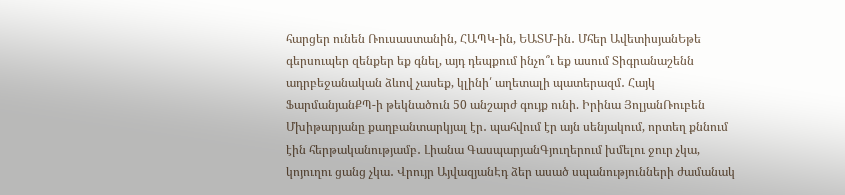հարցեր ունեն Ռուսաստանին, ՀԱՊԿ-ին, ԵԱՏՄ-ին․ Մհեր ԱվետիսյանԵթե գերսուպեր զենքեր եք գնել, այդ դեպքում ինչո՞ւ եք ասում Տիգրանաշենն ադրբեջանական ձևով չասեք, կլինի՛ աղետալի պատերազմ․ Հայկ ՖարմանյանՔՊ-ի թեկնածուն 50 անշարժ գույք ունի. Իրինա ՅոլյանՌուբեն Մխիթարյանը քաղբանտարկյալ էր․ պահվում էր այն սենյակում, որտեղ քննում էին հերթականությամբ․ Լիանա ԳասպարյանԳյուղերում խմելու ջուր չկա, կոյուղու ցանց չկա․ Վրույր ԱյվազյանԷդ ձեր ասած սպանությունների ժամանակ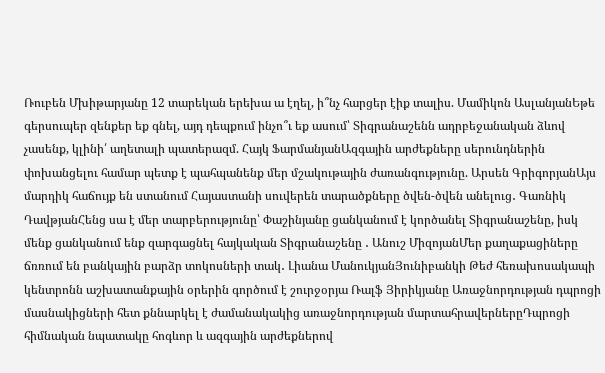Ռուբեն Մխիթարյանը 12 տարեկան երեխա ա էղել, ի՞նչ հարցեր էիք տալիս. Մամիկոն ԱսլանյանԵթե գերսուպեր զենքեր եք գնել, այդ դեպքում ինչո՞ւ եք ասում՝ Տիգրանաշենն ադրբեջանական ձևով չասենք, կլինի՛ աղետալի պատերազմ. Հայկ ՖարմանյանԱզգային արժեքները սերունդներին փոխանցելու համար պետք է պահպանենք մեր մշակութային ժառանգությունը. Արսեն ԳրիգորյանԱյս մարդիկ հաճույք են ստանում Հայաստանի սուվերեն տարածքները ծվեն-ծվեն անելուց․ Գառնիկ ԴավթյանՀենց սա է մեր տարբերությունը՝ Փաշինյանը ցանկանում է կործանել Տիգրանաշենը, իսկ մենք ցանկանում ենք զարգացնել հայկական Տիգրանաշենը ․ Անուշ ՄիզոյանՄեր քաղաքացիները ճռռում են բանկային բարձր տոկոսների տակ․ Լիանա ՄանուկյանՅունիբանկի Թեժ հեռախոսակապի կենտրոնն աշխատանքային օրերին գործում է շուրջօրյա Ռալֆ Յիրիկյանը Առաջնորդության դպրոցի մասնակիցների հետ քննարկել է ժամանակակից առաջնորդության մարտահրավերներըԴպրոցի հիմնական նպատակը հոգևոր և ազգային արժեքներով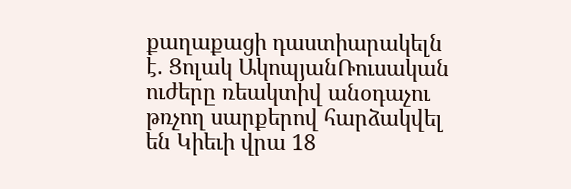քաղաքացի դաստիարակելն է. Ցոլակ ԱկոպյանՌուսական ուժերը ռեակտիվ անօդաչու թռչող սարքերով հարձակվել են Կիեւի վրա 18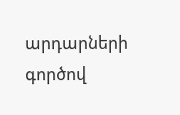արդարների գործով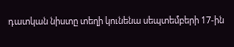դատկան նիստը տեղի կունենա սեպտեմբերի 17-ին